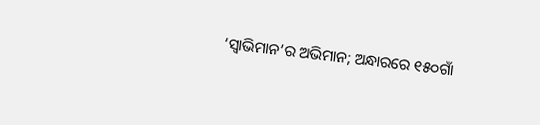‘ସ୍ବାଭିମାନ’ର ଅଭିମାନ; ଅନ୍ଧାରରେ ୧୫୦ଗାଁ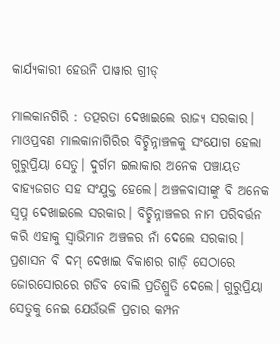କାର୍ଯ୍ୟକାରୀ ହେଉନି ପାୱାର ଗ୍ରୀଡ୍‌

ମାଲକାନଗିରି : ତତ୍ପରତା ଦେଖାଇଲେ ରାଜ୍ୟ ସରକାର। ମାଓପ୍ରବଣ ମାଲକାନାଗିରିର ବିଚ୍ଛିନ୍ନାଞ୍ଚଳକୁ ସଂଯୋଗ ହେଲା ଗୁରୁପ୍ରିୟା ସେତୁ। ଦୁର୍ଗମ ଇଲାକାର ଅନେକ ପଞ୍ଚାୟତ ବାହ୍ୟଜଗତ ସହ ସଂଯୁକ୍ତ ହେଲେ। ଅଞ୍ଚଳବାସୀଙ୍କୁ ବି ଅନେକ ସ୍ବପ୍ନ ଦେଖାଇଲେ ସରକାର। ବିଚ୍ଛିନ୍ନାଞ୍ଚଳର ନାମ ପରିବର୍ତ୍ତନ କରି ଏହାକୁ ସ୍ବାଭିମାନ ଅଞ୍ଚଳର ନାଁ ଦେଲେ ସରକାର। ପ୍ରଶାସନ ବି ଦମ୍‌ ଦେଖାଇ ବିକାଶର ଗାଡ଼ି ସେଠାରେ ଜୋରସୋରରେ ଗଡିବ ବୋଲି ପ୍ରତିଶ୍ରୁତି ଦେଲେ। ଗୁରୁପ୍ରିୟା ସେତୁକୁ ନେଇ ଯେଉଁଭଳି ପ୍ରଚାର କମ୍ପନ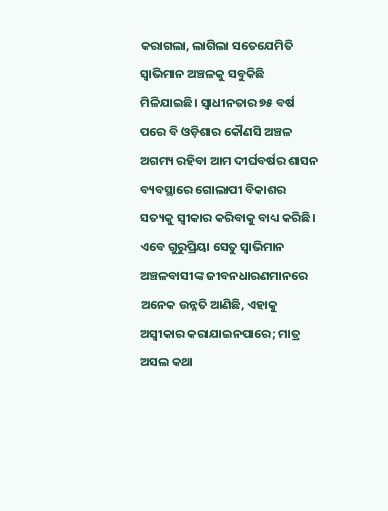କରାଗଲା, ଲାଗିଲା ସତେଯେମିତି ସ୍ବାଭିମାନ ଅଞ୍ଚଳକୁ ସବୁକିଛି ମିଳିଯାଇଛି। ସ୍ବାଧୀନତାର ୭୫ ବର୍ଷ ପରେ ବି ଓଡ଼ିଶାର କୌଣସି ଅଞ୍ଚଳ ଅଗମ୍ୟ ରହିବା ଆମ ଦୀର୍ଘବର୍ଷର ଶାସନ ବ୍ୟବସ୍ଥାରେ ଗୋଲାପୀ ବିକାଶର ସତ୍ୟକୁ ସ୍ବୀକାର କରିବାକୁ ବାଧ୍ୟ କରିଛି। ଏବେ ଗୁରୁପ୍ରିୟା ସେତୁ ସ୍ବାଭିମାନ ଅଞ୍ଚଳବାସୀଙ୍କ ଜୀବନଧାରଣମାନରେ ଅନେକ ଉନ୍ନତି ଆଣିଛି, ଏହାକୁ ଅସ୍ବୀକାର କରାଯାଇନପାରେ; ମାତ୍ର ଅସଲ କଥା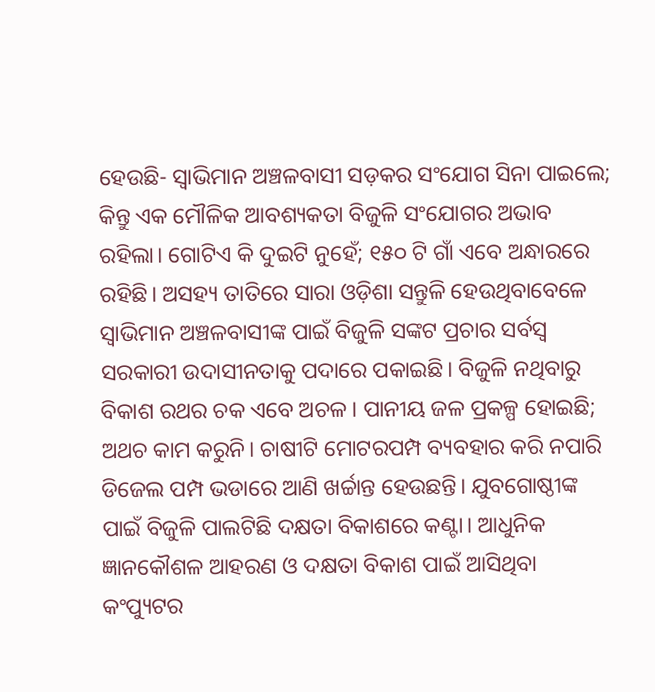ହେଉଛି- ସ୍ବାଭିମାନ ଅଞ୍ଚଳବାସୀ ସଡ଼କର ସଂଯୋଗ ସିନା ପାଇଲେ; କିନ୍ତୁ ଏକ ମୌଳିକ ଆବଶ୍ୟକତା ବିଜୁଳି ସଂଯୋଗର ଅଭାବ ରହିଲା। ଗୋଟିଏ କି ଦୁଇଟି ନୁହେଁ; ୧୫୦ ଟି ଗାଁ ଏବେ ଅନ୍ଧାରରେ ରହିଛି। ଅସହ୍ୟ ତାତିରେ ସାରା ଓଡ଼ିଶା ସନ୍ତୁଳି ହେଉଥିବାବେଳେ ସ୍ବାଭିମାନ ଅଞ୍ଚଳବାସୀଙ୍କ ପାଇଁ ବିଜୁଳି ସଙ୍କଟ ପ୍ରଚାର ସର୍ବସ୍ବ ସରକାରୀ ଉଦାସୀନତାକୁ ପଦାରେ ପକାଇଛି। ବିଜୁଳି ନଥିବାରୁ ବିକାଶ ରଥର ଚକ ଏବେ ଅଚଳ। ପାନୀୟ ଜଳ ପ୍ରକଳ୍ପ ହୋଇଛି; ଅଥଚ କାମ କରୁନି। ଚାଷୀଟି ମୋଟରପମ୍ପ ବ୍ୟବହାର କରି ନପାରି ଡିଜେଲ ପମ୍ପ ଭଡାରେ ଆଣି ଖର୍ଚ୍ଚାନ୍ତ ହେଉଛନ୍ତି। ଯୁବଗୋଷ୍ଠୀଙ୍କ ପାଇଁ ବିଜୁଳି ପାଲଟିଛି ଦକ୍ଷତା ବିକାଶରେ କଣ୍ଟା। ଆଧୁନିକ ଜ୍ଞାନକୌଶଳ ଆହରଣ ଓ ଦକ୍ଷତା ବିକାଶ ପାଇଁ ଆସିଥିବା କଂପ୍ୟୁଟର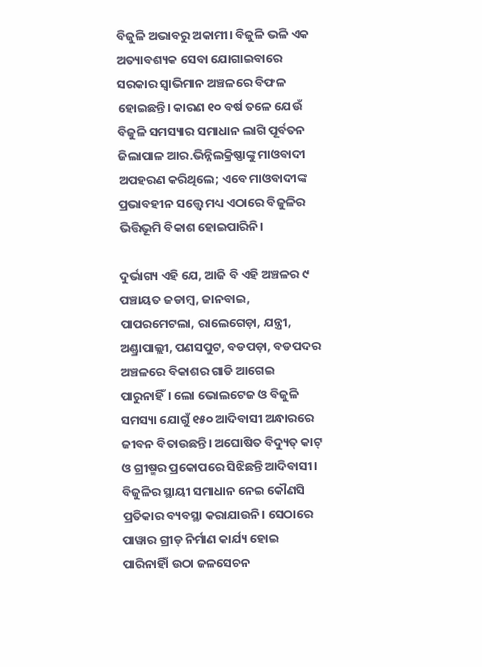ବିଜୁଳି ଅଭାବରୁ ଅକାମୀ। ବିଜୁଳି ଭଳି ଏକ ଅତ୍ୟାବଶ୍ୟକ ସେବା ଯୋଗାଇବାରେ ସରକାର ସ୍ବାଭିମାନ ଅଞ୍ଚଳରେ ବିଫଳ ହୋଇଛନ୍ତି। କାରଣ ୧୦ ବର୍ଷ ତଳେ ଯେଉଁ ବିଜୁଳି ସମସ୍ୟାର ସମାଧାନ ଲାଗି ପୂର୍ବତନ ଜିଲାପାଳ ଆର.ଭିନ୍ନିଲକ୍ରିଷ୍ଣାଙ୍କୁ ମାଓବାଦୀ ଅପହରଣ କରିଥିଲେ; ଏବେ ମାଓବାଦୀଙ୍କ ପ୍ରଭାବହୀନ ସତ୍ତ୍ବେ ମଧ୍ୟ ଏଠାରେ ବିଜୁଳିର ଭିତ୍ତିଭୂମି ବିକାଶ ହୋଇପାରିନି।

ଦୁର୍ଭାଗ୍ୟ ଏହି ଯେ, ଆଜି ବି ଏହି ଅଞ୍ଚଳର ୯ ପଞ୍ଚାୟତ ଜଡାମ୍ବ, ଜାନବାଇ, ପାପରମେଟଲା, ରାଲେଗେଡ଼ା, ଯନ୍ତ୍ରୀ, ଅଣ୍ଡ୍ରାପାଲ୍ଲୀ, ପଣସପୁଟ, ବଡପଡ଼ା, ବଡପଦର ଅଞ୍ଚଳରେ ବିକାଶର ଗାଡି ଆଗେଇ ପାରୁନାହିଁ। ଲୋ ଭୋଲଟେଜ ଓ ବିଜୁଳି ସମସ୍ୟା ଯୋଗୁଁ ୧୫୦ ଆଦିବାସୀ ଅନ୍ଧାରରେ ଜୀବନ ବିତାଉଛନ୍ତି। ଅଘୋଷିତ ବିଦ୍ୟୁତ୍‍ କାଟ୍‍ ଓ ଗ୍ରୀଷ୍ମର ପ୍ରକୋପରେ ସିଝିଛନ୍ତି ଆଦିବାସୀ। ବିଜୁଳିର ସ୍ଥାୟୀ ସମାଧାନ ନେଇ କୌଣସି ପ୍ରତିକାର ବ୍ୟବସ୍ଥା କରାଯାଉନି। ସେଠାରେ ପାୱାର ଗ୍ରୀଡ୍ ନିର୍ମାଣ କାର୍ଯ୍ୟ ହୋଇ ପାରିନାହିାଁ ଉଠା ଜଳସେଚନ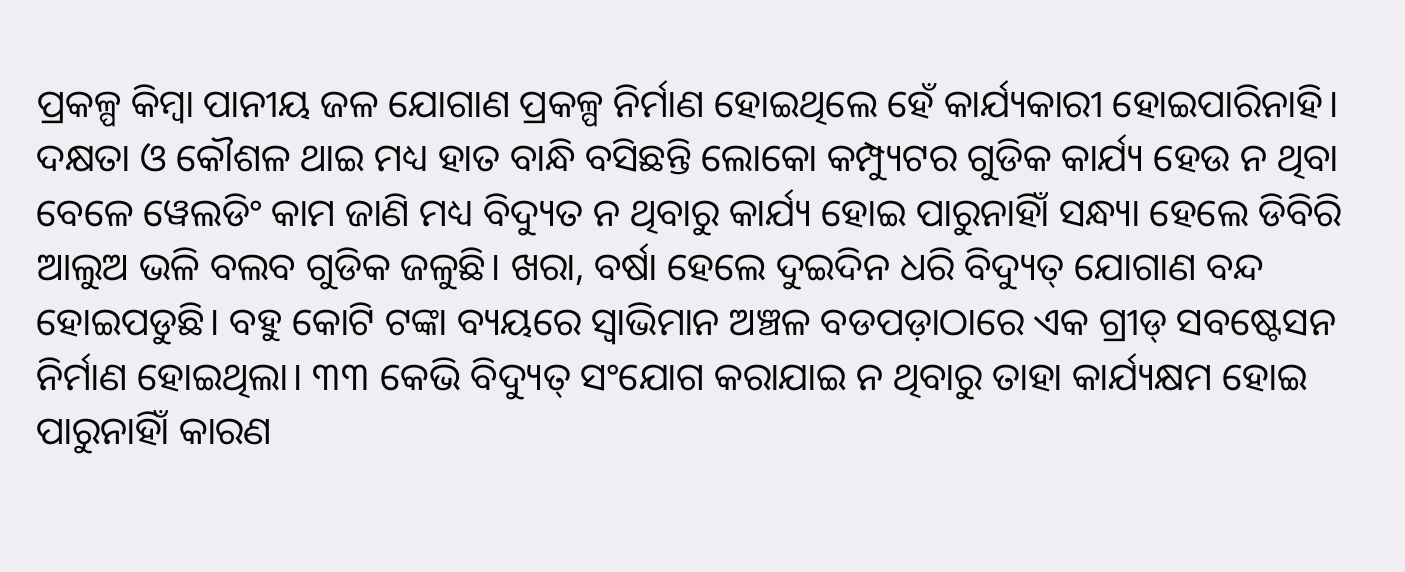ପ୍ରକଳ୍ପ କିମ୍ବା ପାନୀୟ ଜଳ ଯୋଗାଣ ପ୍ରକଳ୍ପ ନିର୍ମାଣ ହୋଇଥିଲେ ହେଁ କାର୍ଯ୍ୟକାରୀ ହୋଇପାରିନାହି। ଦକ୍ଷତା ଓ କୌଶଳ ଥାଇ ମଧ୍ୟ ହାତ ବାନ୍ଧି ବସିଛନ୍ତି ଲୋକୋ କମ୍ପ୍ୟୁଟର ଗୁଡିକ କାର୍ଯ୍ୟ ହେଉ ନ ଥିବା ବେଳେ ୱେଲଡିଂ କାମ ଜାଣି ମଧ୍ୟ ବିଦ୍ୟୁତ ନ ଥିବାରୁ କାର୍ଯ୍ୟ ହୋଇ ପାରୁନାହିାଁ ସନ୍ଧ୍ୟା ହେଲେ ଡିବିରି ଆଲୁଅ ଭଳି ବଲବ ଗୁଡିକ ଜଳୁଛି। ଖରା, ବର୍ଷା ହେଲେ ଦୁଇଦିନ ଧରି ବିଦ୍ୟୁତ୍‌ ଯୋଗାଣ ବନ୍ଦ ହୋଇପଡୁଛି। ବହୁ କୋଟି ଟଙ୍କା ବ୍ୟୟରେ ସ୍ୱାଭିମାନ ଅଞ୍ଚଳ ବଡପଡ଼ାଠାରେ ଏକ ଗ୍ରୀଡ୍‍ ସବଷ୍ଟେସନ ନିର୍ମାଣ ହୋଇଥିଲା। ୩୩ କେଭି ବିଦ୍ୟୁତ୍‍ ସଂଯୋଗ କରାଯାଇ ନ ଥିବାରୁ ତାହା କାର୍ଯ୍ୟକ୍ଷମ ହୋଇ ପାରୁନାହିାଁ କାରଣ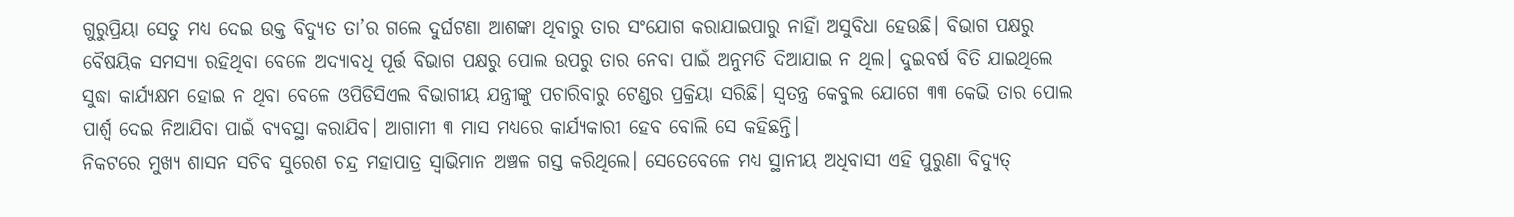ଗୁରୁପ୍ରିୟା ସେତୁ ମଧ୍ୟ ଦେଇ ଉକ୍ତ ବିଦ୍ୟୁତ ତା’ର ଗଲେ ଦୁର୍ଘଟଣା ଆଶଙ୍କା ଥିବାରୁ ତାର ସଂଯୋଗ କରାଯାଇପାରୁ ନାହିାଁ ଅସୁବିଧା ହେଉଛି। ବିଭାଗ ପକ୍ଷରୁ ବୈଷୟିକ ସମସ୍ୟା ରହିଥିବା ବେଳେ ଅଦ୍ୟାବଧି ପୂର୍ତ୍ତ ବିଭାଗ ପକ୍ଷରୁ ପୋଲ ଉପରୁ ତାର ନେବା ପାଇଁ ଅନୁମତି ଦିଆଯାଇ ନ ଥିଲ। ଦୁଇବର୍ଷ ବିତି ଯାଇଥିଲେ ସୁଦ୍ଧା କାର୍ଯ୍ୟକ୍ଷମ ହୋଇ ନ ଥିବା ବେଳେ ଓପିଡିସିଏଲ ବିଭାଗୀୟ ଯନ୍ତ୍ରୀଙ୍କୁ ପଚାରିବାରୁ ଟେଣ୍ଡର ପ୍ରକ୍ରିୟା ସରିଛି। ସ୍ୱତନ୍ତ୍ର କେବୁଲ ଯୋଗେ ୩୩ କେଭି ତାର ପୋଲ ପାର୍ଶ୍ବ ଦେଇ ନିଆଯିବା ପାଇଁ ବ୍ୟବସ୍ଥା କରାଯିବ। ଆଗାମୀ ୩ ମାସ ମଧ୍ୟରେ କାର୍ଯ୍ୟକାରୀ ହେବ ବୋଲି ସେ କହିଛନ୍ତି।
ନିକଟରେ ମୁଖ୍ୟ ଶାସନ ସଚିବ ସୁରେଶ ଚନ୍ଦ୍ର ମହାପାତ୍ର ସ୍ବାଭିମାନ ଅଞ୍ଚଳ ଗସ୍ତ କରିଥିଲେ। ସେତେବେଳେ ମଧ୍ୟ ସ୍ଥାନୀୟ ଅଧିବାସୀ ଏହି ପୁରୁଣା ବିଦ୍ୟୁତ୍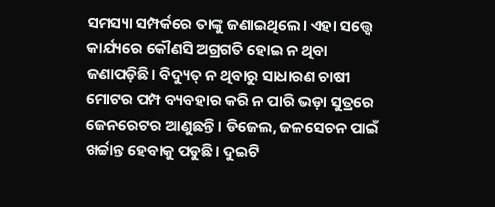ସମସ୍ୟା ସମ୍ପର୍କରେ ତାଙ୍କୁ ଜଣାଇଥିଲେ। ଏହା ସତ୍ତ୍ବେ କାର୍ଯ୍ୟରେ କୌଣସି ଅଗ୍ରଗତି ହୋଇ ନ ଥିବା ଜଣାପଡ଼ିଛି। ବିଦ୍ୟୁତ୍‍ ନ ଥିବାରୁ ସାଧାରଣ ଚାଷୀ ମୋଟର ପମ୍ପ ବ୍ୟବହାର କରି ନ ପାରି ଭଡ଼ା ସୁତ୍ରରେ ଜେନରେଟର ଆଣୁଛନ୍ତି। ଡିଜେଲ, ଜଳସେଚନ ପାଇଁ ଖର୍ଚ୍ଚାନ୍ତ ହେବାକୁ ପଡୁଛି। ଦୁଇଟି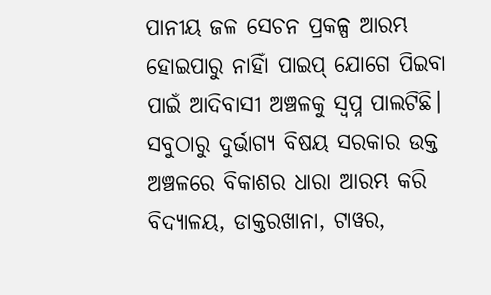ପାନୀୟ ଜଳ ସେଚନ ପ୍ରକଳ୍ପ ଆରମ୍ଭ ହୋଇପାରୁ ନାହିାଁ ପାଇପ୍ ଯୋଗେ ପିଇବା ପାଇଁ ଆଦିବାସୀ ଅଞ୍ଚଳକୁ ସ୍ୱପ୍ନ ପାଲଟିଛି।
ସବୁଠାରୁ ଦୁର୍ଭାଗ୍ୟ ବିଷୟ ସରକାର ଉକ୍ତ ଅଞ୍ଚଳରେ ବିକାଶର ଧାରା ଆରମ୍ଭ କରି ବିଦ୍ୟାଳୟ, ଡାକ୍ତରଖାନା, ଟାୱର,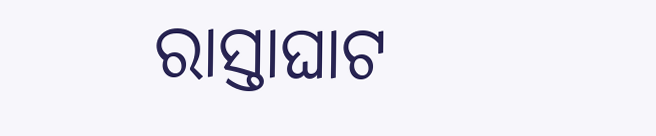ରାସ୍ତାଘାଟ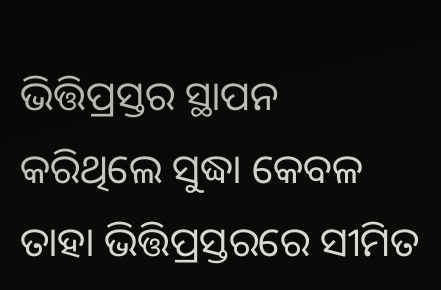ଭିତ୍ତିପ୍ରସ୍ତର ସ୍ଥାପନ କରିଥିଲେ ସୁଦ୍ଧା କେବଳ ତାହା ଭିତ୍ତିପ୍ରସ୍ତରରେ ସୀମିତ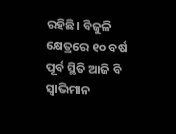ରହିଛି। ବିଜୁଳି କ୍ଷେତ୍ରରେ ୧୦ ବର୍ଷ ପୂର୍ବ ସ୍ଥିତି ଆଜି ବି ସ୍ୱାଭିମାନ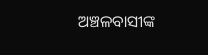ଅଞ୍ଚଳବାସୀଙ୍କ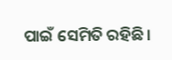ପାଇଁ ସେମିତି ରହିଛି।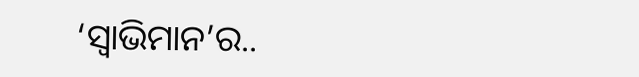‘ସ୍ବାଭିମାନ’ର..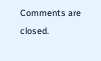Comments are closed.